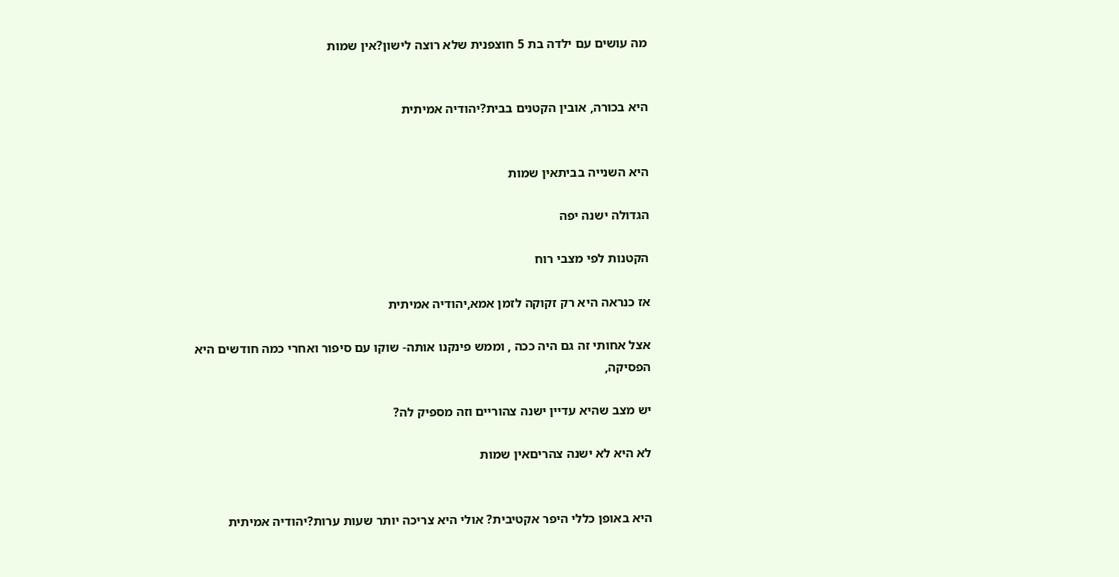מה עושים עם ילדה בת 5 חוצפנית שלא רוצה לישון?אין שמות


היא בכורה, אובין הקטנים בבית?יהודיה אמיתית


היא השנייה בביתאין שמות

הגדולה ישנה יפה

הקטנות לפי מצבי רוח

אז כנראה היא רק זקוקה לזמן אמא,יהודיה אמיתית

אצל אחותי זה גם היה ככה , וממש פינקנו אותה- שוקו עם סיפור ואחרי כמה חודשים היא הפסיקה,

יש מצב שהיא עדיין ישנה צהוריים וזה מספיק לה?

לא היא לא ישנה צהריםאין שמות


היא באופן כללי היפר אקטיבית? אולי היא צריכה יותר שעות ערות?יהודיה אמיתית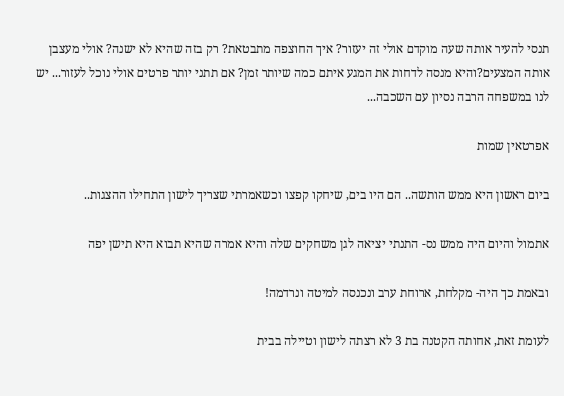תנסי להעיר אותה שעה מוקדם אולי זה יעזור? איך החוצפה מתבטאת? רק בזה שהיא לא ישנה? אולי מעצבן אותה המצעים?והיא מנסה לדחות את המגע איתם כמה שיותר זמן? אם תתני יותר פרטים אולי נוכל לעזור... יש לנו במשפחה הרבה נסיון עם השכבה...

אפרטאין שמות

ביום ראשון היא ממש הותשה.. הם היו בים, שיחקו קפצו וכשאמרתי שצריך לישון התחילו ההצגות..

אתמול והיום היה ממש נס- התנתי יציאה לגן משחקים שלה והיא אמרה שהיא תבוא היא תישן יפה

ובאמת כך היה- מקלחת, ארוחת ערב ונכנסה למיטה ונרדמה!

לעומת זאת, אחותה הקטנה בת 3 לא רצתה לישון וטיילה בבית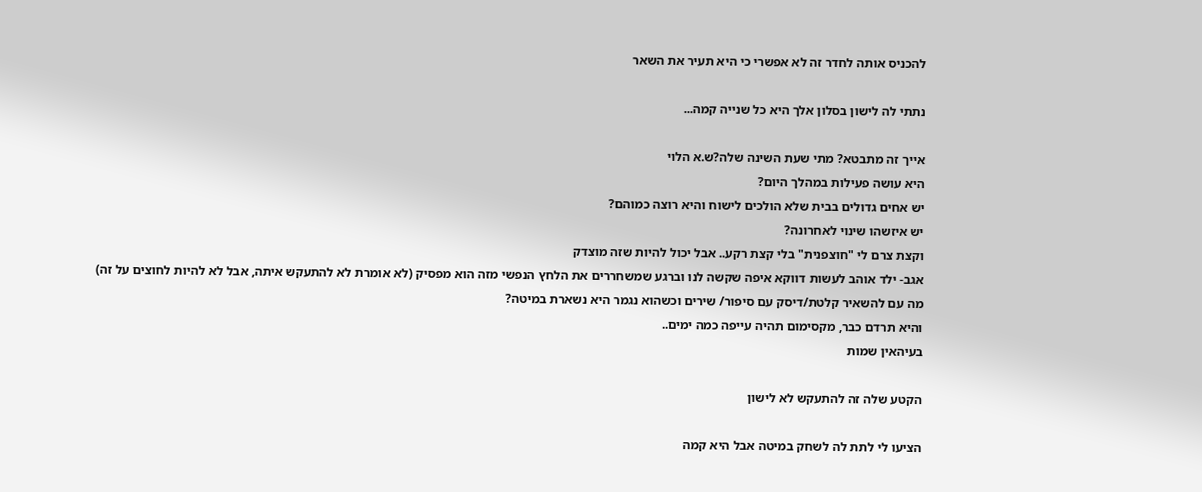להכניס אותה לחדר זה לא אפשרי כי היא תעיר את השאר

נתתי לה לישון בסלון אלך היא כל שנייה קמה...

אייך זה מתבטא? מתי שעת השינה שלה?ש.א הלוי
היא עושה פעילות במהלך היום?
יש אחים גדולים בבית שלא הולכים לישוח והיא רוצה כמוהם?
יש איזשהו שינוי לאחרונה?
וקצת צרם לי "חוצפנית" בלי קצת רקע.. אבל יכול להיות שזה מוצדק
אגב- ילד אוהב לעשות דווקא איפה שקשה לנו וברגע שמשחררים את הלחץ הנפשי מזה הוא מפסיק (לא אומרת לא להתעקש איתה, אבל לא להיות לחוצים על זה)
מה עם להשאיר קלטת/דיסק עם סיפור/ שירים וכשהוא נגמר היא נשארת במיטה?
והיא תרדם כבר, מקסימום תהיה עייפה כמה ימים..
בעיהאין שמות

הקטע שלה זה להתעקש לא לישון

הציעו לי לתת לה לשחק במיטה אבל היא קמה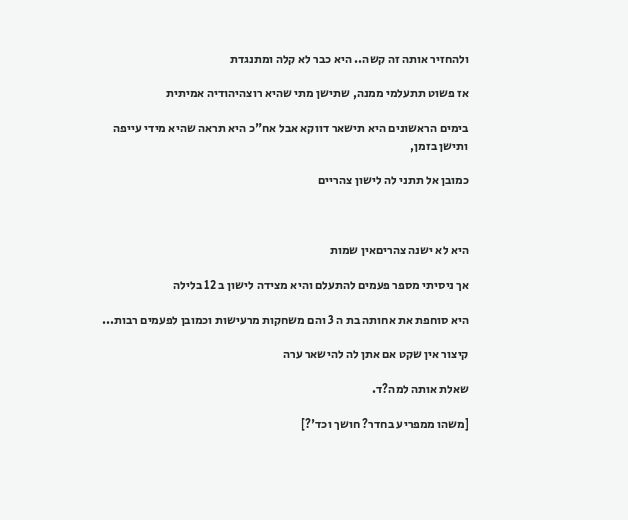ולהחזיר אותה זה קשה.. היא כבר לא קלה ומתנגדת

אז פשוט תתעלמי ממנה, שתישן מתי שהיא רוצהיהודיה אמיתית

בימים הראשונים היא תישאר דווקא אבל אח"כ היא תראה שהיא מידי עייפה ותישן בזמן,

כמובן אל תתני לה לישון צהריים



היא לא ישנה צהריםאין שמות

אך ניסיתי מספר פעמים להתעלם והיא מצידה לישון ב 12 בלילה

היא סוחפת את אחותה בת ה 3 והם משחקות מרעישות וכמובן לפעמים רבות...

קיצור אין שקט אם אתן לה להישאר ערה

שאלת אותה למה?ד.

[משהו ממפריע בחדר? חושך וכד'?]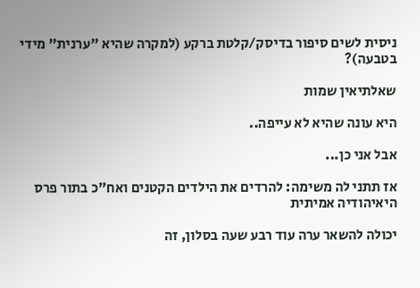ניסית לשים סיפור בדיסק/קלטת ברקע (למקרה שהיא "ערנית" מידי בטבעה)?

שאלתיאין שמות

היא עונה שהיא לא עייפה..

אבל אני כן...

אז תתני לה משימה: להרדים את הילדים הקטנים ואח"כ בתור פרס היאיהודיה אמיתית

יכולה להשאר ערה עוד רבע שעה בסלון, זה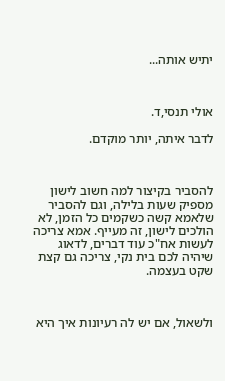יתיש אותה...



אולי תנסי,ד.

לדבר איתה, יותר מוקדם.



להסביר בקיצור למה חשוב לישון מספיק שעות בלילה, וגם להסביר שלאמא קשה כשקמים כל הזמן, לא הולכים לישון, זה מעייף. אמא צריכה לעשות אח"כ עוד דברים, לדאוג שיהיה לכם בית נקי, צריכה גם קצת שקט בעצמה.



ולשאול, אם יש לה רעיונות איך היא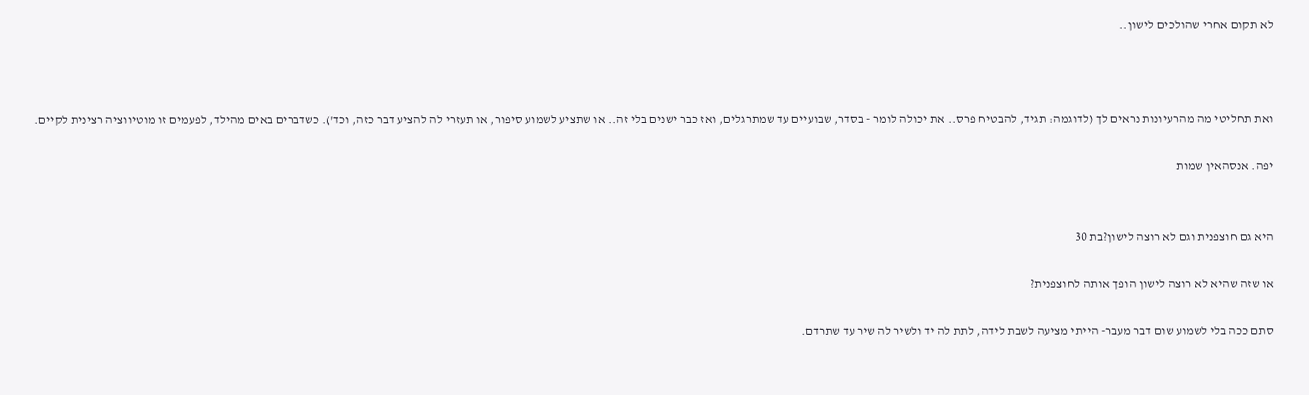לא תקום אחרי שהולכים לישון..



ואת תחליטי מה מהרעיונות נראים לך (לדוגמה: תגיד, להבטיח פרס.. את יכולה לומר - בסדר, שבועיים עד שמתרגלים, ואז כבר ישנים בלי זה.. או שתציע לשמוע סיפור, או תעזרי לה להציע דבר כזה, וכד'). כשדברים באים מהילד, לפעמים זו מוטיווציה רצינית לקיים.

יפה. אנסהאין שמות


היא גם חוצפנית וגם לא רוצה לישון?בת 30

או שזה שהיא לא רוצה לישון הופך אותה לחוצפנית?

סתם ככה בלי לשמוע שום דבר מעבר- הייתי מציעה לשבת לידה, לתת לה יד ולשיר לה שיר עד שתרדם.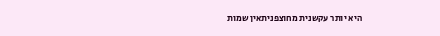היא יותר עקשנית מחוצפניתאין שמות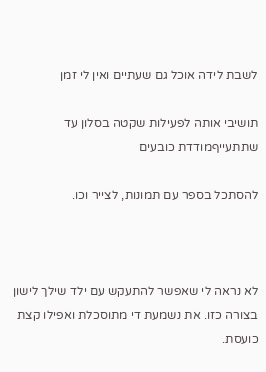לשבת לידה אוכל גם שעתיים ואין לי זמן

תושיבי אותה לפעילות שקטה בסלון עד שתתעייףמודדת כובעים

להסתכל בספר עם תמונות, לצייר וכו.



לא נראה לי שאפשר להתעקש עם ילד שילך לישון בצורה כזו. את נשמעת די מתוסכלת ואפילו קצת כועסת.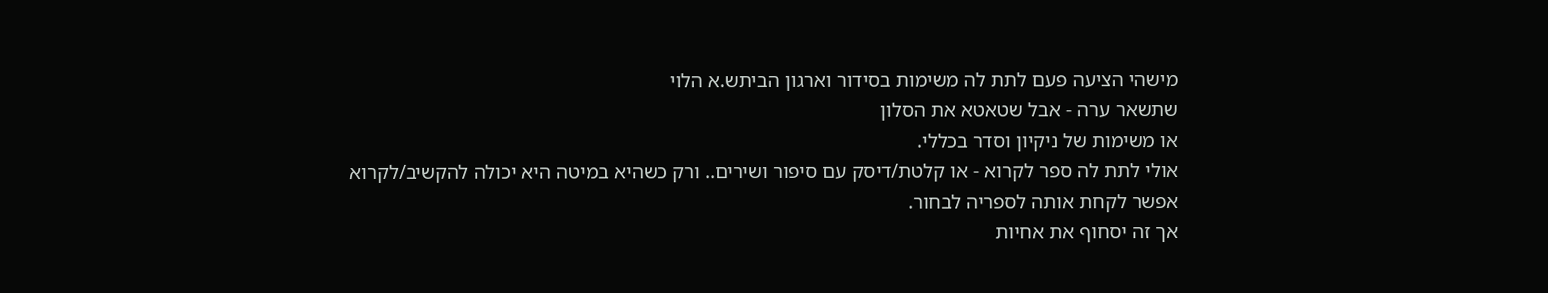מישהי הציעה פעם לתת לה משימות בסידור וארגון הביתש.א הלוי
שתשאר ערה - אבל שטאטא את הסלון
או משימות של ניקיון וסדר בכללי.
אולי לתת לה ספר לקרוא - או קלטת/דיסק עם סיפור ושירים.. ורק כשהיא במיטה היא יכולה להקשיב/לקרוא
אפשר לקחת אותה לספריה לבחור.
אך זה יסחוף את אחיות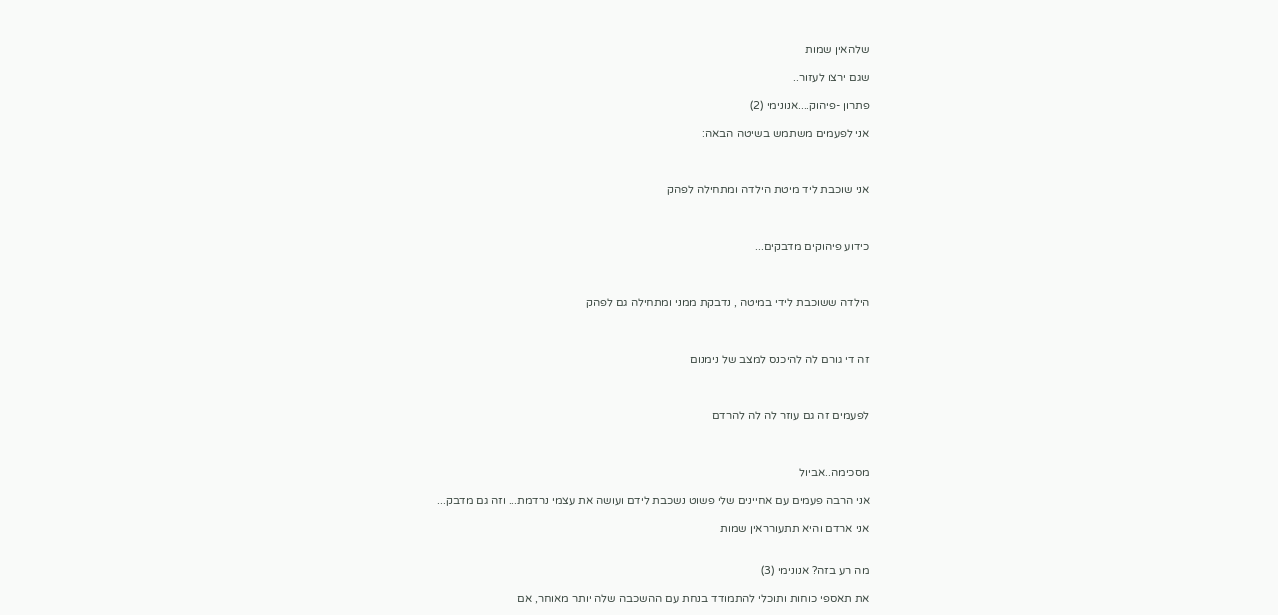שלהאין שמות

שגם ירצו לעזור..

פתרון -פיהוק....אנונימי (2)

אני לפעמים משתמש בשיטה הבאה:



אני שוכבת ליד מיטת הילדה ומתחילה לפהק



כידוע פיהוקים מדבקים...



הילדה ששוכבת לידי במיטה , נדבקת ממני ומתחילה גם לפהק



זה די גורם לה להיכנס למצב של נימנום



לפעמים זה גם עוזר לה לה להרדם



מסכימה..אביול

אני הרבה פעמים עם אחיינים שלי פשוט נשכבת לידם ועושה את עצמי נרדמת... וזה גם מדבק...

אני ארדם והיא תתעורראין שמות


מה רע בזה? אנונימי (3)

את תאספי כוחות ותוכלי להתמודד בנחת עם ההשכבה שלה יותר מאוחר, אם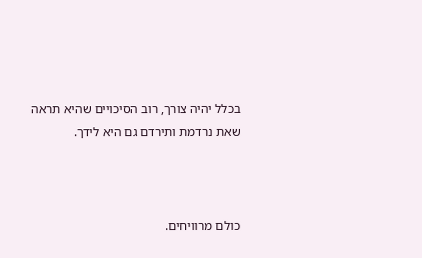בכלל יהיה צורך, רוב הסיכויים שהיא תראה שאת נרדמת ותירדם גם היא לידך.



כולם מרוויחים.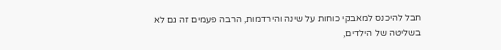חבל להיכנס למאבקי כוחות על שינה והירדמות, הרבה פעמים זה גם לא בשליטה של הילדים,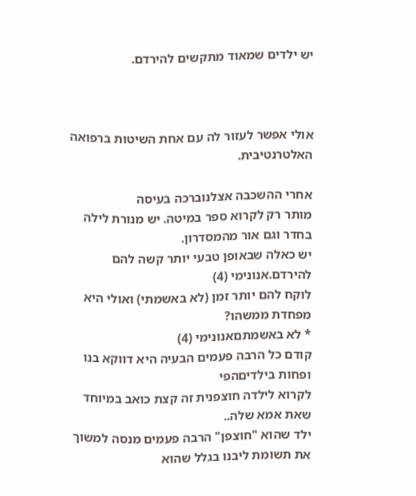יש ילדים שמאוד מתקשים להירדם.



אולי אפשר לעזור לה עם אחת השיטות ברפואה האלטרנטיבית.

אחרי ההשכבה אצלנוברכה בעיסה
מותר רק לקרוא ספר במיטה. יש מנורת לילה בחדר וגם אור מהמסדרון.
יש כאלה שבאופן טבעי יותר קשה להם להירדם.אנונימי (4)
לוקח להם יותר זמן (לא באשמתי) ואולי היא מפחדת ממשהו?
* לא באשמתםאנונימי (4)
קודם כל הרבה פעמים הבעיה היא דווקא בנו ופחות בילדיםהפי
לקרוא לילדה חוצפנית זה קצת כואב במיוחד שאת אמא שלה..
ילד שהוא "חוצפן" הרבה פעמים מנסה למשוך את תשומת ליבנו בגלל שהוא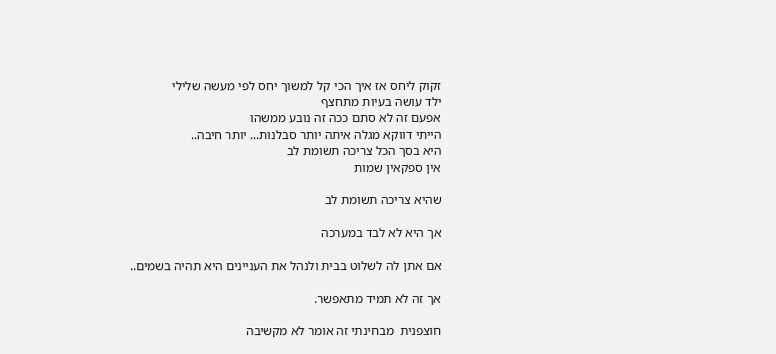זקוק ליחס אז איך הכי קל למשוך יחס לפי מעשה שלילי
ילד עושה בעיות מתחצף
אפעם זה לא סתם ככה זה נובע ממשהו
הייתי דווקא מגלה איתה יותר סבלנות... יותר חיבה..
היא בסך הכל צריכה תשומת לב
אין ספקאין שמות

שהיא צריכה תשומת לב

אך היא לא לבד במערכה

אם אתן לה לשלוט בבית ולנהל את העניינים היא תהיה בשמים..

אך זה לא תמיד מתאפשר.

חוצפנית  מבחינתי זה אומר לא מקשיבה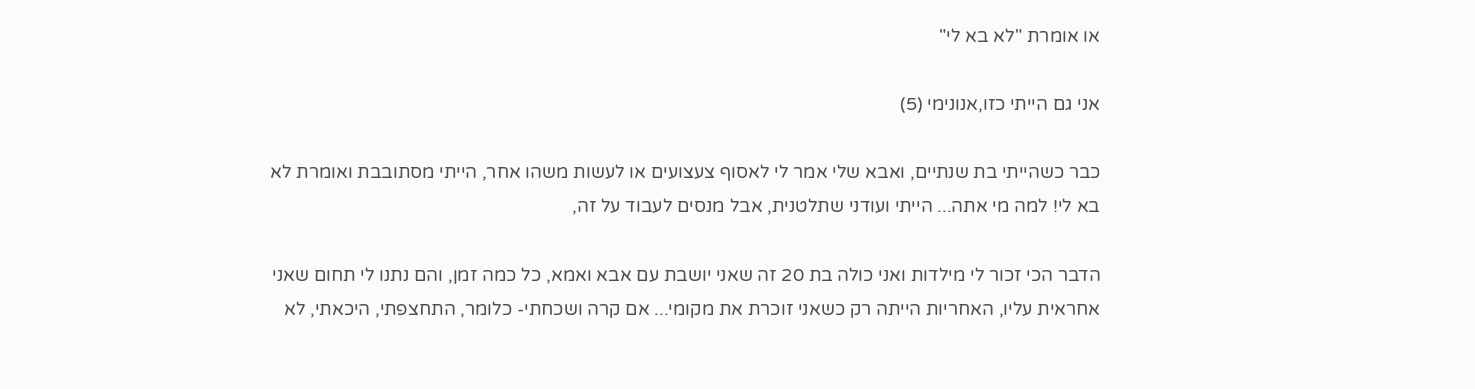או אומרת "לא בא לי"

אני גם הייתי כזו,אנונימי (5)

כבר כשהייתי בת שנתיים, ואבא שלי אמר לי לאסוף צעצועים או לעשות משהו אחר, הייתי מסתובבת ואומרת לא בא לי! למה מי אתה... הייתי ועודני שתלטנית, אבל מנסים לעבוד על זה,

הדבר הכי זכור לי מילדות ואני כולה בת 20 זה שאני יושבת עם אבא ואמא, כל כמה זמן, והם נתנו לי תחום שאני אחראית עליו, האחריות הייתה רק כשאני זוכרת את מקומי... אם קרה ושכחתי- כלומר, התחצפתי, היכאתי, לא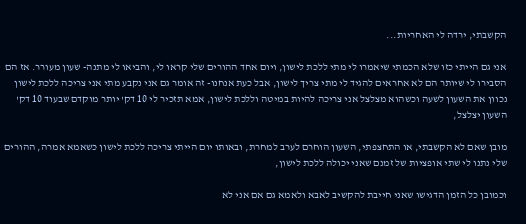הקשבתי, ירדה לי האחריות...

אני גם הייתי כזו שלא הכמתי שיאמרו לי מתי ללכת לישון, ויום אחד ההורים שלי קראו לי, והביאו לי מתנה- שעון מעורר. אז הם הסבירו לי שיותר הם לא אחראים להגיד לי מתי צריך לישון, אבל כעת אנחנו- זה אומר גם אני נקבע מתי אני צריכה ללכת לישון נכוון את השעון לשעה וכשהוא מצלצל אני צריכה להיות במיטה וללכת לישון, אמא תזכיר לי 10 דק' יותר מוקדם שבעוד 10 דק' השעון יצלצל,

מובן שאם לא הקשבתי, או התחצפתי, השעון הוחרם לערב למחרת, ובאותו יום הייתי צריכה ללכת לישון כשאמא אמרה, ההורים שלי נתנו לי שתי אופציות של זמנם שאני יכולה ללכת לישון,

וכמובן כל הזמן הדגישו שאני חייבת להקשיב לאבא ולאמא גם אם אני לא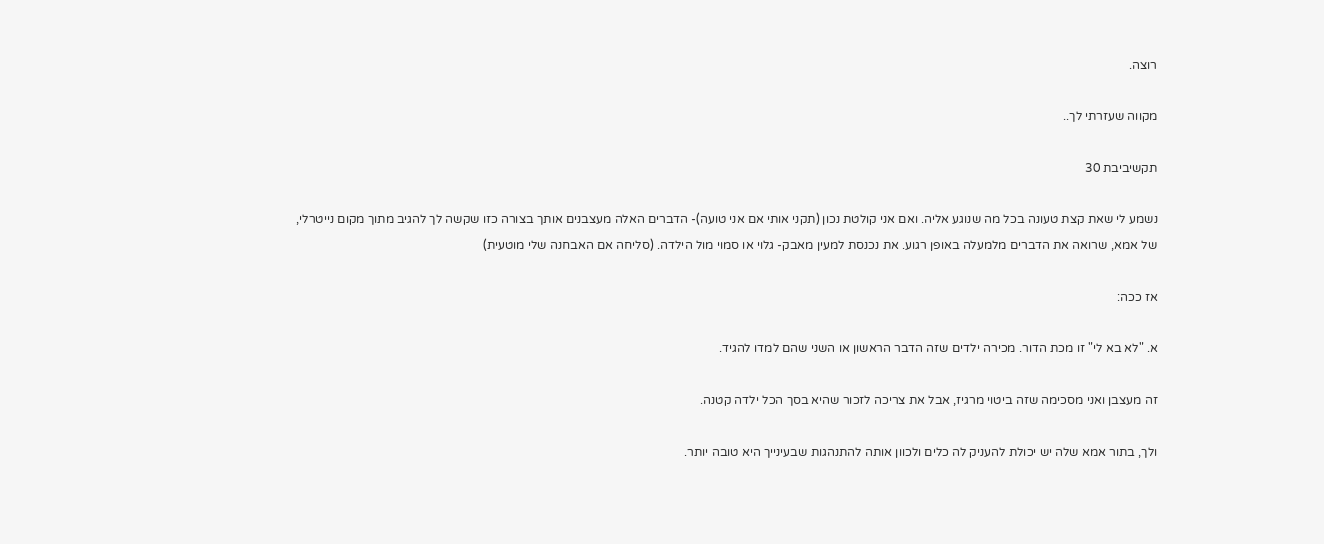רוצה.

מקווה שעזרתי לך..

תקשיביבת 30

נשמע לי שאת קצת טעונה בכל מה שנוגע אליה. ואם אני קולטת נכון (תקני אותי אם אני טועה)- הדברים האלה מעצבנים אותך בצורה כזו שקשה לך להגיב מתוך מקום נייטרלי, של אמא, שרואה את הדברים מלמעלה באופן רגוע. את נכנסת למעין מאבק- גלוי או סמוי מול הילדה. (סליחה אם האבחנה שלי מוטעית)

אז ככה:

א. "לא בא לי" זו מכת הדור. מכירה ילדים שזה הדבר הראשון או השני שהם למדו להגיד.

זה מעצבן ואני מסכימה שזה ביטוי מרגיז, אבל את צריכה לזכור שהיא בסך הכל ילדה קטנה.

ולך, בתור אמא שלה יש יכולת להעניק לה כלים ולכוון אותה להתנהגות שבעינייך היא טובה יותר.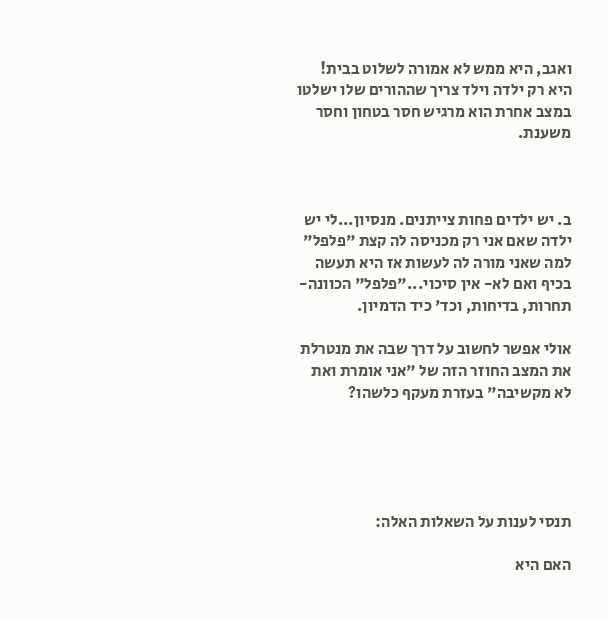ואגב, היא ממש לא אמורה לשלוט בבית! היא רק ילדה וילד צריך שההורים שלו ישלטו במצב אחרת הוא מרגיש חסר בטחון וחסר משענת.



ב. יש ילדים פחות צייתנים. מנסיון...לי יש ילדה שאם אני רק מכניסה לה קצת "פלפל" למה שאני מורה לה לעשות אז היא תעשה בכיף ואם לא- אין סיכוי..."פלפל" הכוונה- תחרות, בדיחות, וכד' כיד הדמיון.

אולי אפשר לחשוב על דרך שבה את מנטרלת את המצב החוזר הזה של "אני אומרת ואת לא מקשיבה" בעזרת מעקף כלשהו?





תנסי לענות על השאלות האלה:

האם היא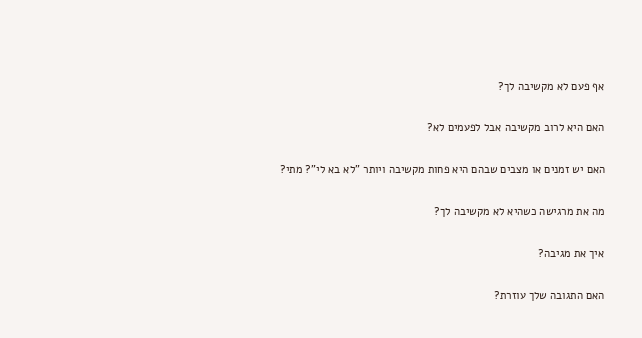אף פעם לא מקשיבה לך?

האם היא לרוב מקשיבה אבל לפעמים לא?

האם יש זמנים או מצבים שבהם היא פחות מקשיבה ויותר "לא בא לי"? מתי?

מה את מרגישה כשהיא לא מקשיבה לך?

איך את מגיבה?

האם התגובה שלך עוזרת?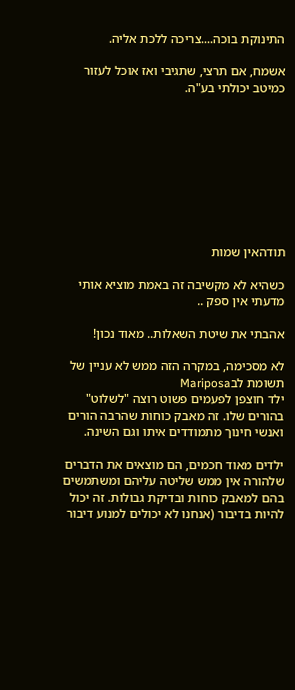התינוקת בוכה....צריכה ללכת אליה.

אשמח, אם תרצי, שתגיבי ואז אוכל לעזור כמיטב יכולתי בע"ה.









תודהאין שמות

כשהיא לא מקשיבה זה באמת מוציא אותי מדעתי אין ספק ..

אהבתי את שיטת השאלות.. מאוד נכון!

לא מסכימה, במקרה הזה ממש לא עניין של תשומת לבMariposa
ילד חוצפן לפעמים פשוט רוצה "לשלוט" בהורים שלו. זה מאבק כוחות שהרבה הורים ואנשי חינוך מתמודדים איתו וגם השינה.

ילדים מאוד חכמים, הם מוצאים את הדברים שלהורה אין ממש שליטה עליהם ומשתמשים בהם למאבק כוחות ובדיקת גבולות. זה יכול להיות בדיבור (אנחנו לא יכולים למנוע דיבור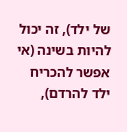של ילד), זה יכול להיות בשינה (אי אפשר להכריח ילד להרדם),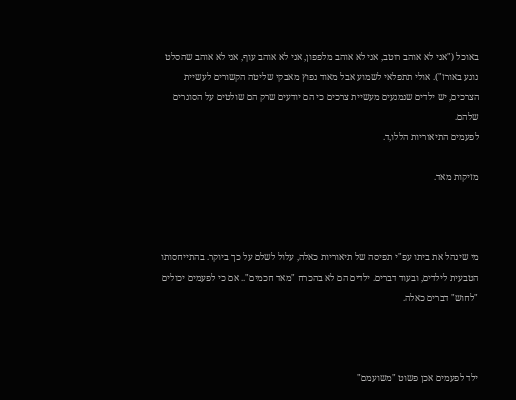באוכל ("אני לא אוהב רוטב, אני לא אוהב מלפפון, אני לא אוהב עוף, אני לא אוהב שהסלט נוגע באורז"). אולי תתפלאי לשמוע אבל מאוד נפוץ מאבקי שליטה הקשורים לעשיית הצרכים, יש ילדים שנמנעים מעשיית צרכים כי הם יודעים שרק הם שולטים על הסוגרים שלהם.
לפעמים התיאוריות הללו,ד.

מזיקות מאד.



מי שינהל את ביתו עפ"י תפיסה של תיאוריות כאלה, עלול לשלם על כך ביוקר. בהתייחסותו הטבעית לילדים, ובעוד דברים. ילדים הם לא בהכרח "מאד חכמים".. אם כי לפעמים יכולים "לחוש" דברים כאלה.



ילד לפעמים אכן פשוט "משועמם"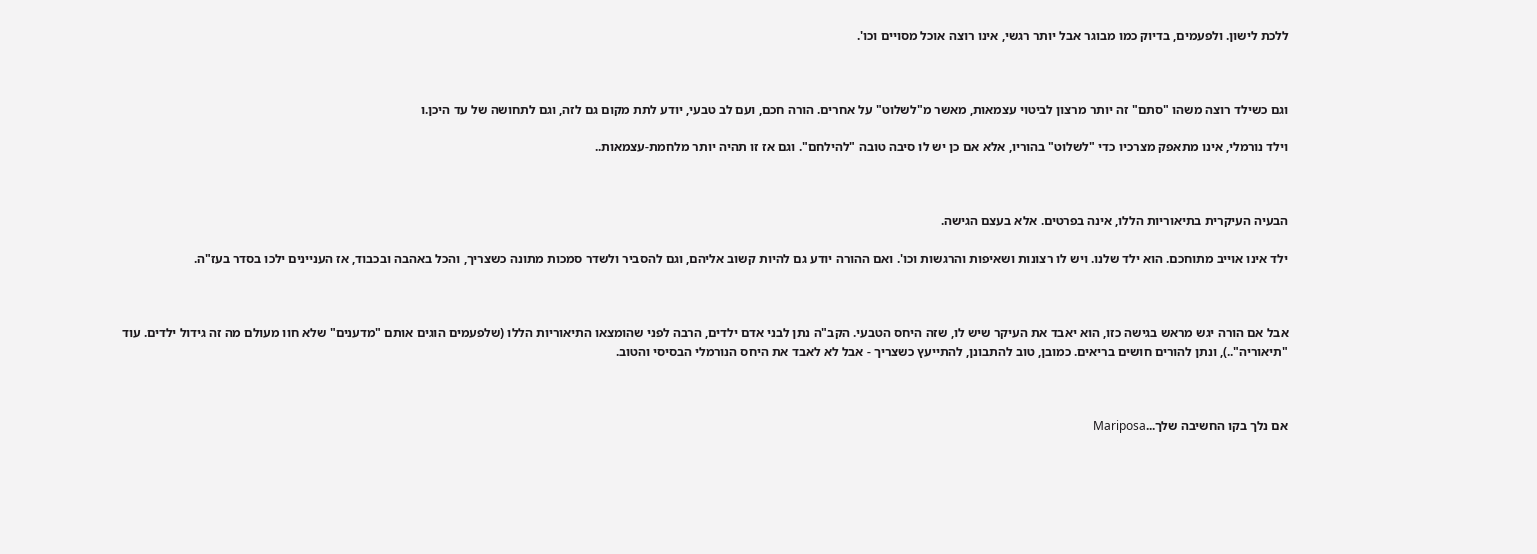ללכת לישון. ולפעמים, בדיוק כמו מבוגר אבל יותר רגשי, אינו רוצה אוכל מסויים וכו'.



וגם כשילד רוצה משהו "סתם" זה יותר מרצון לביטוי עצמאות, מאשר מ"לשלוט" על אחרים. הורה חכם, ועם לב טבעי, יודע לתת מקום גם לזה, וגם לתחושה של עד היכן.ו

וילד נורמלי, אינו מתאפק מצרכיו כדי "לשלוט" בהוריו, אלא אם כן יש לו סיבה טובה "להילחם". וגם אז זו תהיה יותר מלחמת-עצמאות..



הבעיה העיקרית בתיאוריות הללו, אינה בפרטים. אלא בעצם הגישה.

ילד אינו אוייב מתוחכם. הוא ילד שלנו. ויש לו רצונות ושאיפות והרגשות וכו'. ואם ההורה יודע גם להיות קשוב אליהם, וגם להסביר ולשדר סמכות מתונה כשצריך, והכל באהבה ובכבוד, אז העניינים ילכו בסדר בעז"ה.



אבל אם הורה יגש מראש בגישה כזו, הוא יאבד את העיקר שיש לו, שזה היחס הטבעי. הקב"ה נתן לבני אדם ילדים, הרבה לפני שהומצאו התיאוריות הללו (שלפעמים הוגים אותם "מדענים" שלא חוו מעולם מה זה גידול ילדים. עוד "תיאוריה"..), ונתן להורים חושים בריאים. כמובן, טוב להתבונן, להתייעץ כשצריך - אבל לא לאבד את היחס הנורמלי הבסיסי והטוב.



אם נלך בקו החשיבה שלך...Mariposa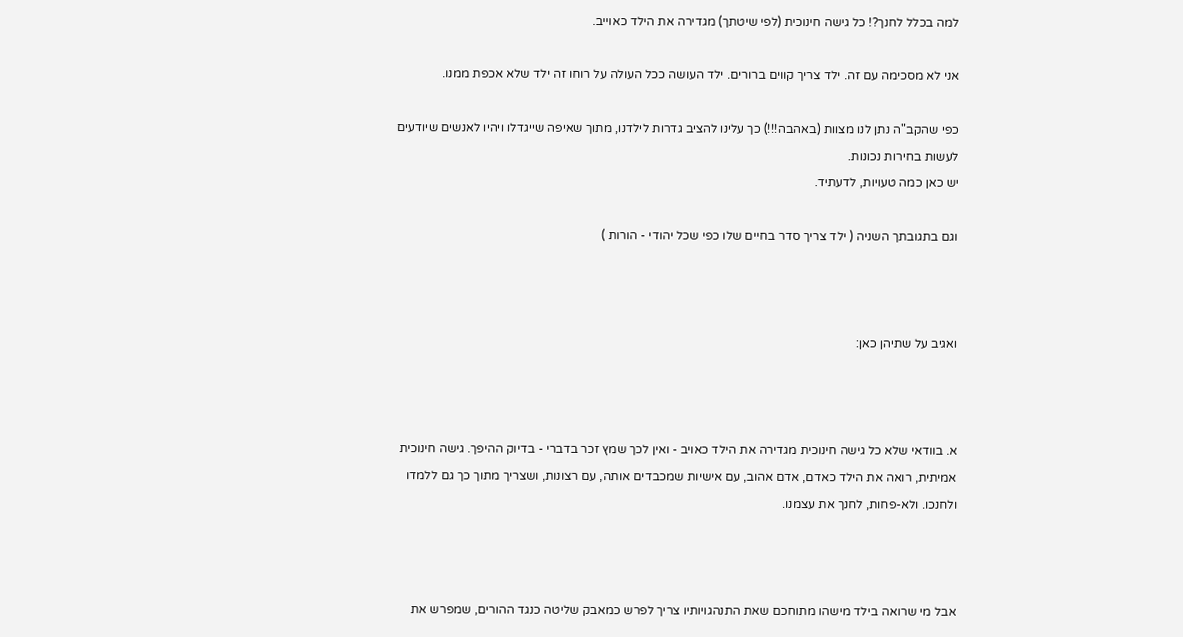למה בכלל לחנך?! כל גישה חינוכית (לפי שיטתך) מגדירה את הילד כאוייב.

אני לא מסכימה עם זה. ילד צריך קווים ברורים. ילד העושה ככל העולה על רוחו זה ילד שלא אכפת ממנו.

כפי שהקב"ה נתן לנו מצוות (באהבה!!!) כך עלינו להציב גדרות לילדנו, מתוך שאיפה שייגדלו ויהיו לאנשים שיודעים לעשות בחירות נכונות.
יש כאן כמה טעויות, לדעתיד.

וגם בתגובתך השניה ( ילד צריך סדר בחיים שלו כפי שכל יהודי - הורות )



ואגיב על שתיהן כאן:



א. בוודאי שלא כל גישה חינוכית מגדירה את הילד כאויב - ואין לכך שמץ זכר בדברי - בדיוק ההיפך. גישה חינוכית אמיתית, רואה את הילד כאדם, אדם אהוב, עם אישיות שמכבדים אותה, עם רצונות, ושצריך מתוך כך גם ללמדו ולחנכו. ולא-פחות, לחנך את עצמנו.



אבל מי שרואה בילד מישהו מתוחכם שאת התנהגויותיו צריך לפרש כמאבק שליטה כנגד ההורים, שמפרש את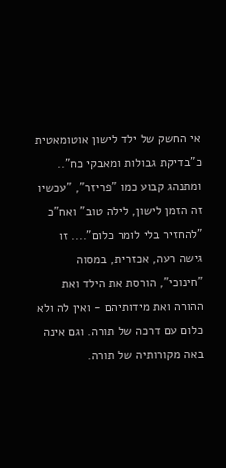אי החשק של ילד לישון אוטומאטית כ"בדיקת גבולות ומאבקי כח"..  ומתנהג קבוע כמו "פריזר", "עכשיו זה הזמן לישון, לילה טוב" ואח"כ "להחזיר בלי לומר כלום".... זו גישה רעה, אכזרית, במסוה "חינוכי", הורסת את הילד ואת ההורה ואת מידותיהם - ואין לה ולא כלום עם דרכה של תורה. וגם אינה באה מקורותיה של תורה.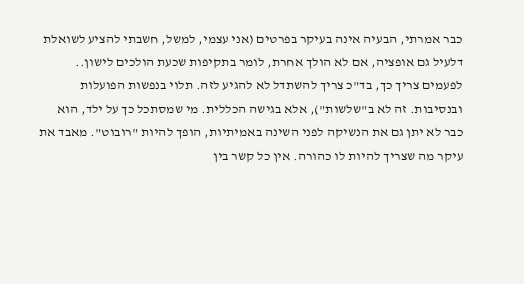כבר אמרתי, הבעיה אינה בעיקר בפרטים (אני עצמי, למשל, חשבתי להציע לשואלת דלעיל גם אופציה, אם לא הולך אחרת, לומר בתקיפות שכעת הולכים לישון.. לפעמים צריך כך, בד"כ צריך להשתדל לא להגיע לזה. תלוי בנפשות הפועלות ובנסיבות. זה לא ב"שלשות"), אלא בגישה הכללית. מי שמסתכל כך על ילד, הוא כבר לא יתן גם את הנשיקה לפני השינה באמיתיות, הופך להיות "רובוט". מאבד את עיקר מה שצריך להיות לו כהורה. אין כל קשר בין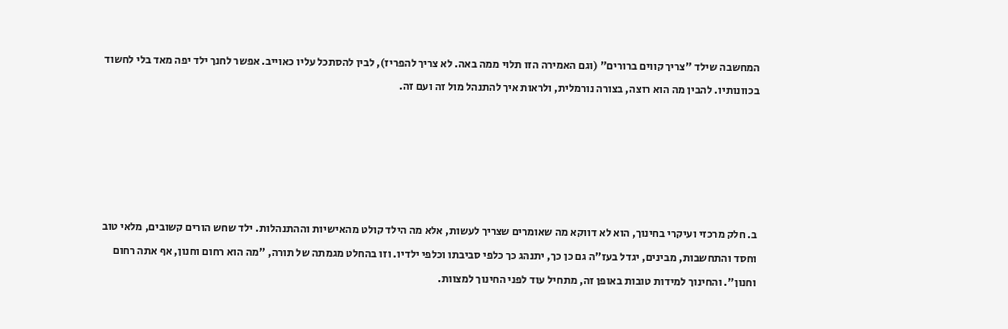המחשבה שילד "צריך קווים ברורים" (וגם האמירה הזו תלוי ממה באה. לא צריך להפריז), לבין להסתכל עליו כאוייב. אפשר לחנך ילד יפה מאד בלי לחשוד בכוונותיו. להבין מה הוא רוצה, בצורה נורמלית, ולראות איך להתנהל מול זה ועם זה.





ב. חלק מרכזי ועיקרי בחינוך, הוא לא דווקא מה שאומרים שצריך לעשות, אלא מה הילד קולט מהאישיות וההתנהלות. ילד שחש הורים קשובים, מלאי טוב וחסד והתחשבות, מבינים, יגדל בעז"ה גם כן כך, יתנהג כך כלפי סביבתו וכלפי ילדיו. וזו בהחלט מגמתה של תורה, "מה הוא רחום וחנון, אף אתה רחום וחנון". והחינוך למידות טובות באופן זה, מתחיל עוד לפני החינוך למצוות.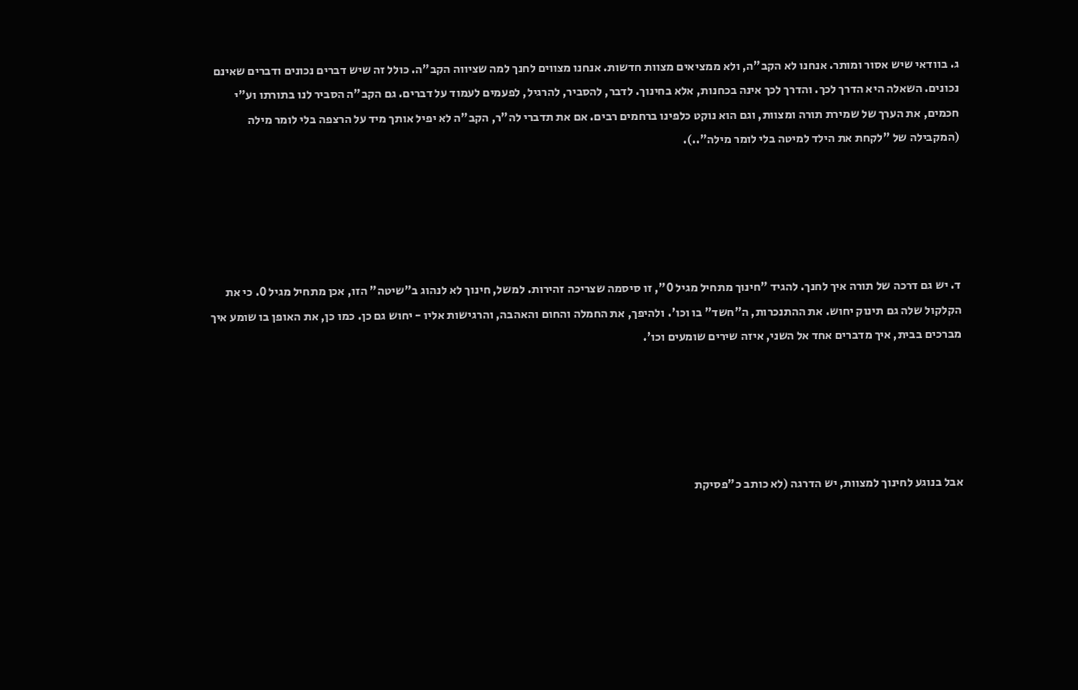ג. בוודאי שיש אסור ומותר. אנחנו לא הקב"ה, ולא ממציאים מצוות חדשות. אנחנו מצווים לחנך למה שציווה הקב"ה. כולל זה שיש דברים נכונים ודברים שאינם נכונים. השאלה היא הדרך לכך. והדרך לכך אינה בכחנות, אלא בחינוך. לדבר, להסביר, להרגיל, לפעמים לעמוד על דברים. גם הקב"ה הסביר לנו בתורתו וע"י חכמים, את הערך של שמירת תורה ומצוות, וגם הוא נוקט כלפינו ברחמים רבים. אם את תדברי לה"ר, הקב"ה לא יפיל אותך מיד על הרצפה בלי לומר מילה (המקבילה של "לקחת את הילד למיטה בלי לומר מילה"..).





ד. יש גם דרכה של תורה איך לחנך. להגיד "חינוך מתחיל מגיל 0", זו סיסמה שצריכה זהירות. למשל, חינוך לא לנהוג ב"שיטה" הזו, אכן מתחיל מגיל 0. כי את הקלקול שלה גם תינוק יחוש. את ההתנכרות, ה"חשד" בו וכו'. ולהיפך, את החמלה והחום והאהבה, והרגישות אליו - יחוש גם כן. כמו כן, את האופן בו שומע איך מברכים בבית, איך מדברים אחד אל השני, איזה שירים שומעים וכו'.





אבל בנוגע לחינוך למצוות, יש הדרגה (לא כותב כ"פסיקת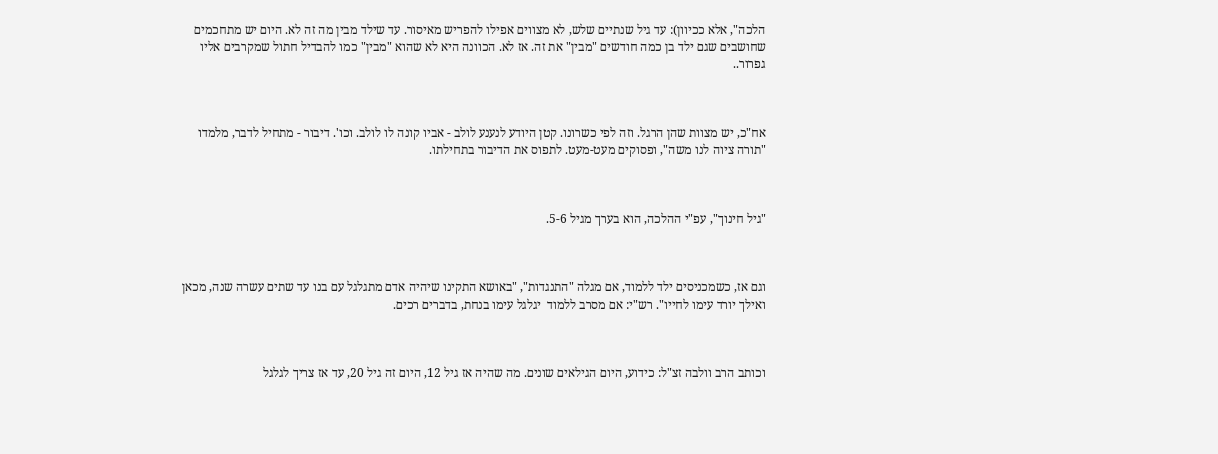הלכה", אלא ככיוון): עד גיל שנתיים שלש, לא מצווים אפילו להפריש מאיסור. עד שילד מבין מה זה לא. היום יש מתחכמים שחושבים שגם ילד בן כמה חודשים "מבין" את זה. אז לא. הכוונה היא לא שהוא "מבין" כמו להבדיל חתול שמקרבים אליו גפרור..



אח"כ, יש מצוות שהן הרגל. וזה לפי כשרונו. קטן היודע לנענע לולב - אביו קונה לו לולב. וכו'. דיבור - מתחיל לדבר, מלמדו "תורה ציוה לנו משה", ופסוקים מעט-מעט. לתפוס את הדיבור בתחילתו.



"גיל חינוך", עפ"י ההלכה, הוא בערך מגיל 5-6.



וגם אז, כשמכניסים ילד ללמוד, אם מגלה "התנגדות", "באושא התקינו שיהיה אדם מתגלגל עם בנו עד שתים עשרה שנה, מכאן ואילך יורד עימו לחייו". רש"י: אם מסרב ללמוד  יגלגל עימו בנחת, בדברים רכים.



וכותב הרב וולבה זצ"ל: כידוע, היום הגילאים שונים. מה שהיה אז גיל 12, היום זה גיל 20, עד אז צריך לגלגל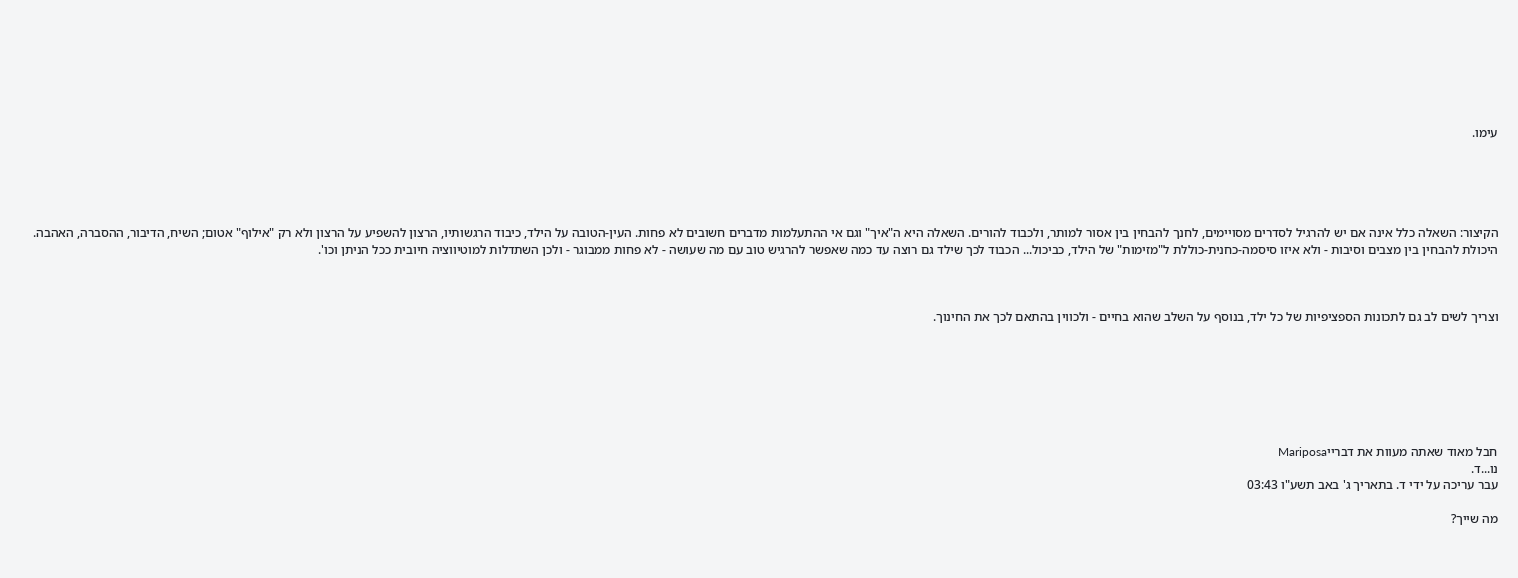עימו.





הקיצור: השאלה כלל אינה אם יש להרגיל לסדרים מסויימים, לחנך להבחין בין אסור למותר, ולכבוד להורים. השאלה היא ה"איך" וגם אי ההתעלמות מדברים חשובים לא פחות. העין-הטובה על הילד, כיבוד הרגשותיו, הרצון להשפיע על הרצון ולא רק "אילוף" אטום; השיח, הדיבור, ההסברה, האהבה. היכולת להבחין בין מצבים וסיבות - ולא איזו סיסמה-כחנית-כוללת ל"מזימות" של הילד, כביכול... הכבוד לכך שילד גם רוצה עד כמה שאפשר להרגיש טוב עם מה שעושה - לא פחות ממבוגר - ולכן השתדלות למוטיווציה חיובית ככל הניתן וכו'.



וצריך לשים לב גם לתכונות הספציפיות של כל ילד, בנוסף על השלב שהוא בחיים - ולכווין בהתאם לכך את החינוך.







חבל מאוד שאתה מעוות את דברייMariposa
נו...ד.
עבר עריכה על ידי ד. בתאריך ג' באב תשע"ו 03:43

מה שייך?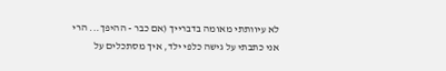לא עיוותתי מאומה בדברייך (אם כבר - ההיפך... הרי אני כתבתי על גישה כלפי ילד, איך מסתכלים על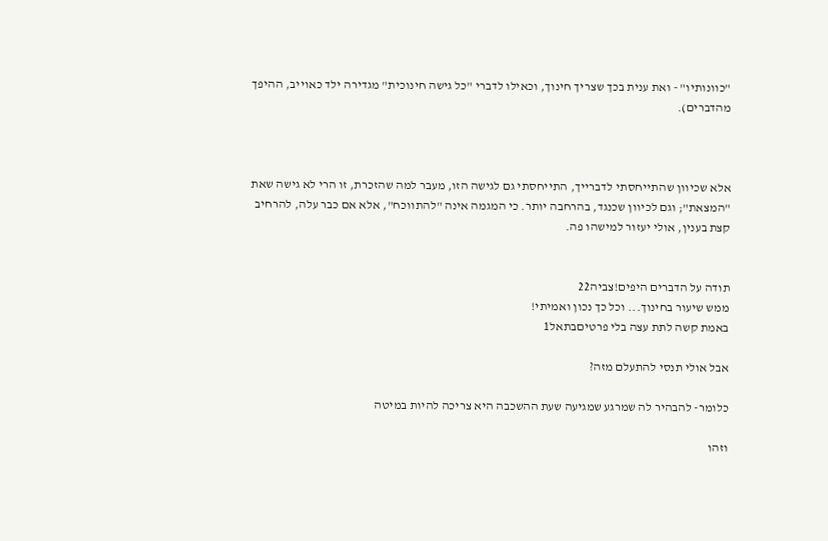"כוונותיו" - ואת ענית בכך שצריך חינוך, וכאילו לדברי "כל גישה חינוכית" מגדירה ילד כאוייב, ההיפך מהדברים).



אלא שכיוון שהתייחסתי לדברייך, התייחסתי גם לגישה הזו, מעבר למה שהזכרת, זו הרי לא גישה שאת "המצאת"; וגם לכיוון שכנגד, בהרחבה יותר. כי המגמה אינה "להתווכח", אלא אם כבר עלה, להרחיב קצת בענין, אולי יעזור למישהו פה.


תודה על הדברים היפים!צביה22
ממש שיעור בחינוך... וכל כך נכון ואמיתי!
באמת קשה לתת עצה בלי פרטיםבתאל1

אבל אולי תנסי להתעלם מזה?

כלומר- להבהיר לה שמרגע שמגיעה שעת ההשכבה היא צריכה להיות במיטה

וזהו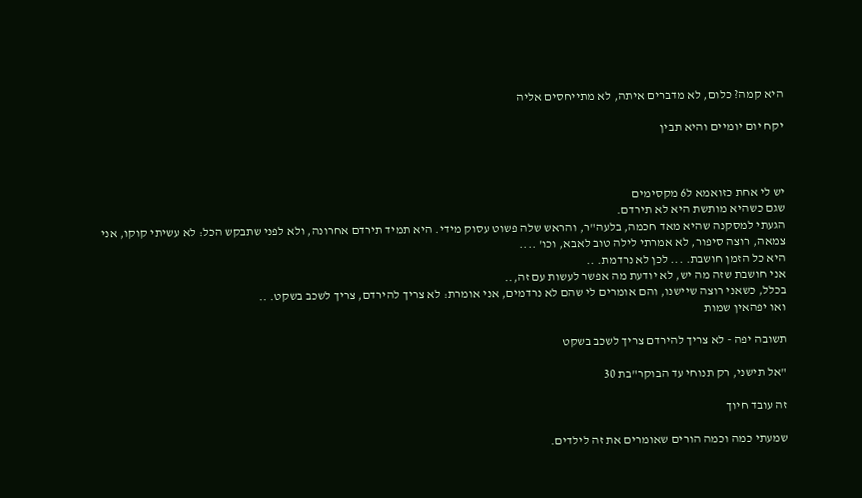היא קמה? כלום, לא מדברים איתה, לא מתייחסים אליה

יקח יום יומיים והיא תבין



יש לי אחת כזואמא ל6 מקסימים
שגם כשהיא מותשת היא לא תירדם.
הגעתי למסקנה שהיא מאד חכמה, בלעה"ר, והראש שלה פשוט עסוק מידי. היא תמיד תירדם אחרונה, ולא לפני שתבקש הכל: לא עשיתי קוקו, אני צמאה, רוצה סיפור, לא אמרתי לילה טוב לאבא, וכו' ....
היא כל הזמן חושבת. ... לכן לא נרדמת. ..
אני חושבת שזה מה יש, לא יודעת מה אפשר לעשות עם זה,..
בכלל, כשאני רוצה שיישנו, והם אומרים לי שהם לא נרדמים, אני אומרת: לא צריך להירדם, צריך לשכב בשקט. ..
ואו יפהאין שמות

תשובה יפה - לא צריך להירדם צריך לשכב בשקט

"אל תישני, רק תנוחי עד הבוקר"בת 30

זה עובד חיוך

שמעתי כמה וכמה הורים שאומרים את זה לילדים.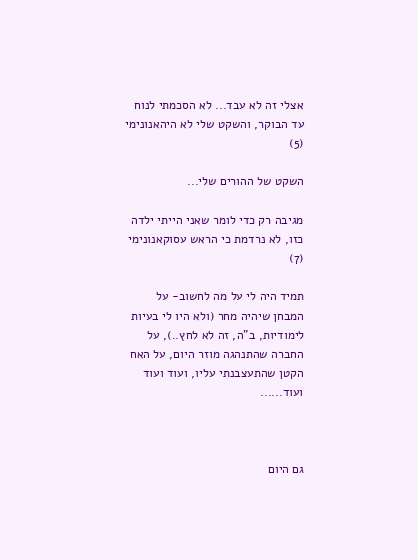אצלי זה לא עבד... לא הסכמתי לנוח עד הבוקר, והשקט שלי לא היהאנונימי (5)

השקט של ההורים שלי...

מגיבה רק כדי לומר שאני הייתי ילדה כזו, לא נרדמת כי הראש עסוקאנונימי (7)

תמיד היה לי על מה לחשוב- על המבחן שיהיה מחר (ולא היו לי בעיות לימודיות, ב"ה, זה לא לחץ..), על החברה שהתנהגה מוזר היום, על האח הקטן שהתעצבנתי עליו, ועוד ועוד ועוד......



גם היום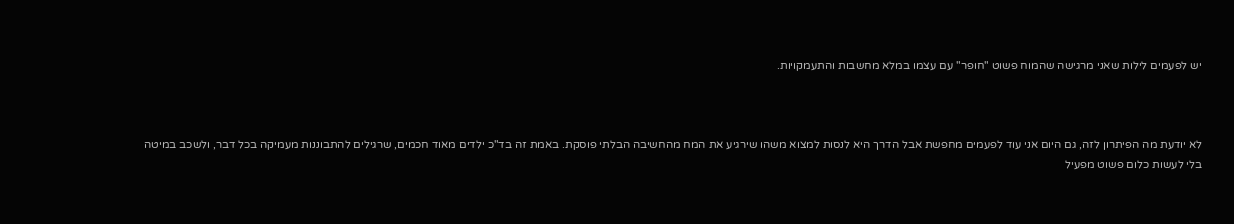יש לפעמים לילות שאני מרגישה שהמוח פשוט "חופר" עם עצמו במלא מחשבות והתעמקויות.



לא יודעת מה הפיתרון לזה, גם היום אני עוד לפעמים מחפשת אבל הדרך היא לנסות למצוא משהו שירגיע את המח מהחשיבה הבלתי פוסקת. באמת זה בד"כ ילדים מאוד חכמים, שרגילים להתבוננות מעמיקה בכל דבר, ולשכב במיטה בלי לעשות כלום פשוט מפעיל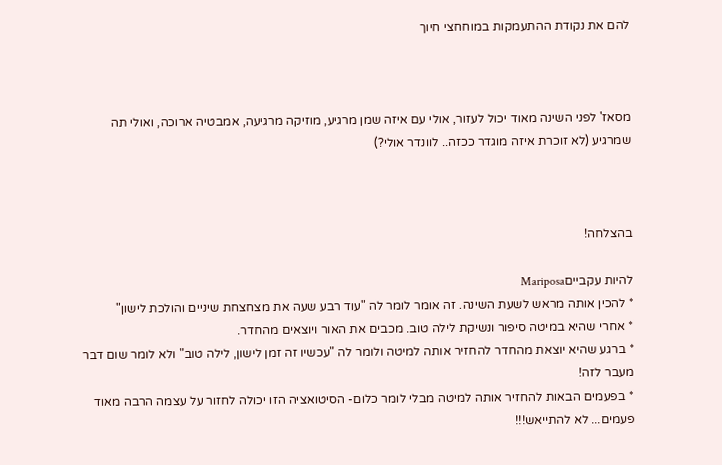להם את נקודת ההתעמקות במוחחצי חיוך



מסאז' לפני השינה מאוד יכול לעזור, אולי עם איזה שמן מרגיע, מוזיקה מרגיעה, אמבטיה ארוכה, ואולי תה שמרגיע (לא זוכרת איזה מוגדר ככזה.. לוונדר אולי?)



בהצלחה!

להיות עקבייםMariposa
* להכין אותה מראש לשעת השינה. זה אומר לומר לה "עוד רבע שעה את מצחצחת שיניים והולכת לישון"
* אחרי שהיא במיטה סיפור ונשיקת לילה טוב. מכבים את האור ויוצאים מהחדר.
* ברגע שהיא יוצאת מהחדר להחזיר אותה למיטה ולומר לה "עכשיו זה זמן לישון, לילה טוב" ולא לומר שום דבר מעבר לזה!
* בפעמים הבאות להחזיר אותה למיטה מבלי לומר כלום- הסיטואציה הזו יכולה לחזור על עצמה הרבה מאוד פעמים... לא להתייאש!!!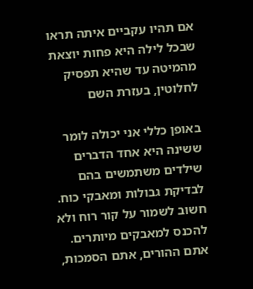אם תהיו עקביים איתה תראו שבכל לילה היא פחות יוצאת מהמיטה עד שהיא תפסיק לחלוטין, בעזרת השם

באופן כללי אני יכולה לומר ששינה היא אחד הדברים שילדים משתמשים בהם לבדיקת גבולות ומאבקי כוח. חשוב לשמור על קור רוח ולא להכנס למאבקים מיותרים. אתם ההורים, אתם הסמכות,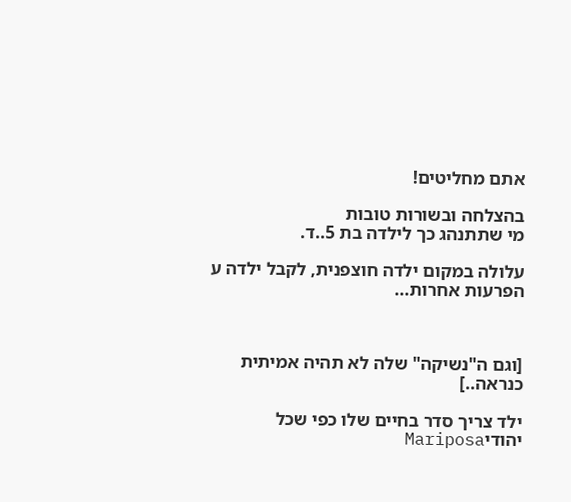אתם מחליטים!

בהצלחה ובשורות טובות
מי שתתנהג כך לילדה בת 5..ד.

עלולה במקום ילדה חוצפנית, לקבל ילדה ע הפרעות אחרות...



[וגם ה"נשיקה" שלה לא תהיה אמיתית כנראה..]

ילד צריך סדר בחיים שלו כפי שכל יהודיMariposa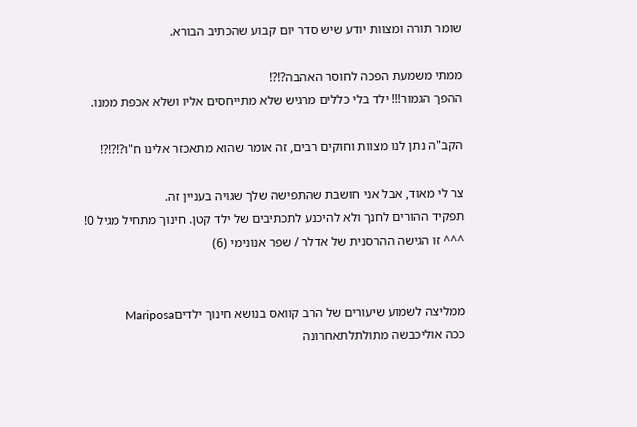שומר תורה ומצוות יודע שיש סדר יום קבוע שהכתיב הבורא.

ממתי משמעת הפכה לחוסר האהבה?!?!
ההפך הגמור!!! ילד בלי כללים מרגיש שלא מתייחסים אליו ושלא אכפת ממנו.

הקב"ה נתן לנו מצוות וחוקים רבים, זה אומר שהוא מתאכזר אלינו ח"ו?!?!?!

צר לי מאוד, אבל אני חושבת שהתפישה שלך שגויה בעניין זה.
תפקיד ההורים לחנך ולא להיכנע לתכתיבים של ילד קטן. חינוך מתחיל מגיל 0!
^^^ זו הגישה ההרסנית של אדלר / שפר אנונימי (6)


ממליצה לשמוע שיעורים של הרב קוואס בנושא חינוך ילדיםMariposa
ככה אוליכבשה מתולתלתאחרונה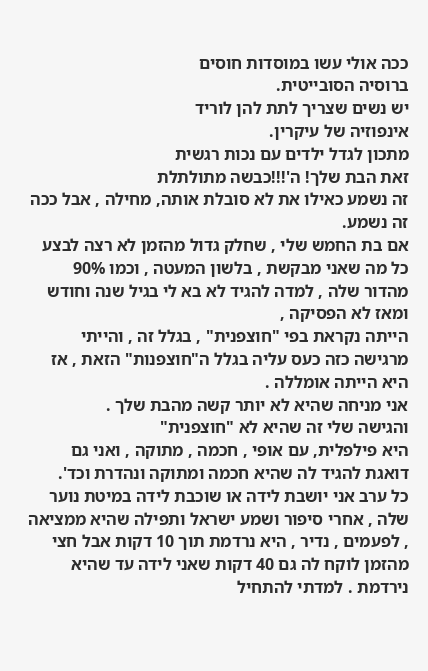ככה אולי עשו במוסדות חוסים
ברוסיה הסובייטית.
יש נשים שצריך לתת להן לוריד
אינפוזיה של עיקרין.
מתכון לגדל ילדים עם נכות רגשית
זאת הבת שלך! ה'!!!כבשה מתולתלת
זה נשמע כאילו את לא סובלת אותה, מחילה , אבל ככה זה נשמע.
אם בת החמש שלי , שחלק גדול מהזמן לא רצה לבצע כל מה שאני מבקשת , בלשון המעטה , וכמו 90% מהדור שלה , למדה להגיד לא בא לי בגיל שנה וחודש ומאז לא הפסיקה ,
הייתה נקראת בפי "חוצפנית" , בגלל זה , והייתי מרגישה כזה כעס עליה בגלל ה"חוצפנות" הזאת , אז היא הייתה אומללה .
אני מניחה שהיא לא יותר קשה מהבת שלך .
והגישה שלי זה שהיא לא "חוצפנית"
היא פילפלית, עם אופי , חכמה , מתוקה , ואני גם דואגת להגיד לה שהיא חכמה ומתוקה ונהדרת וכד'.
כל ערב אני יושבת לידה או שוכבת לידה במיטת נוער שלה , אחרי סיפור ושמע ישראל ותפילה שהיא ממציאה , לפעמים , נדיר , היא נרדמת תוך 10 דקות אבל חצי מהזמן לוקח לה גם 40 דקות שאני לידה עד שהיא נירדמת . למדתי להתחיל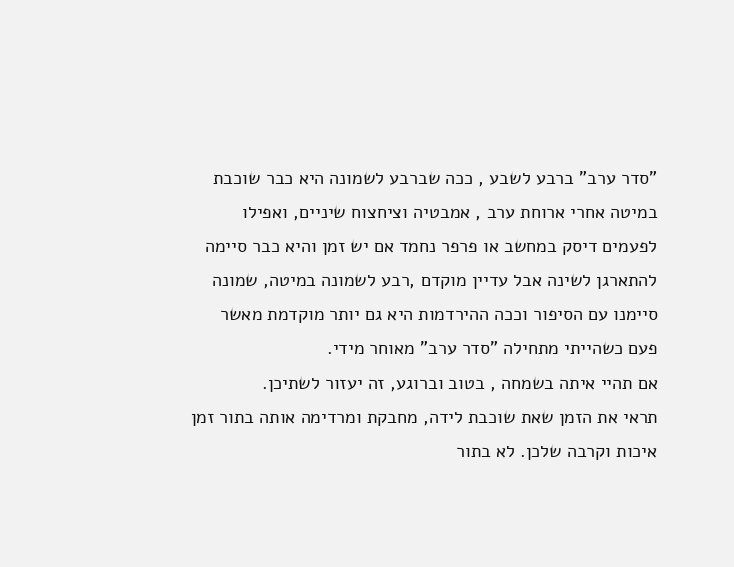"סדר ערב" ברבע לשבע , ככה שברבע לשמונה היא כבר שוכבת במיטה אחרי ארוחת ערב , אמבטיה וציחצוח שיניים, ואפילו לפעמים דיסק במחשב או פרפר נחמד אם יש זמן והיא כבר סיימה להתארגן לשינה אבל עדיין מוקדם ,רבע לשמונה במיטה, שמונה סיימנו עם הסיפור וככה ההירדמות היא גם יותר מוקדמת מאשר פעם כשהייתי מתחילה "סדר ערב" מאוחר מידי.
אם תהיי איתה בשמחה , בטוב וברוגע, זה יעזור לשתיכן.
תראי את הזמן שאת שוכבת לידה, מחבקת ומרדימה אותה בתור זמן איכות וקרבה שלכן. לא בתור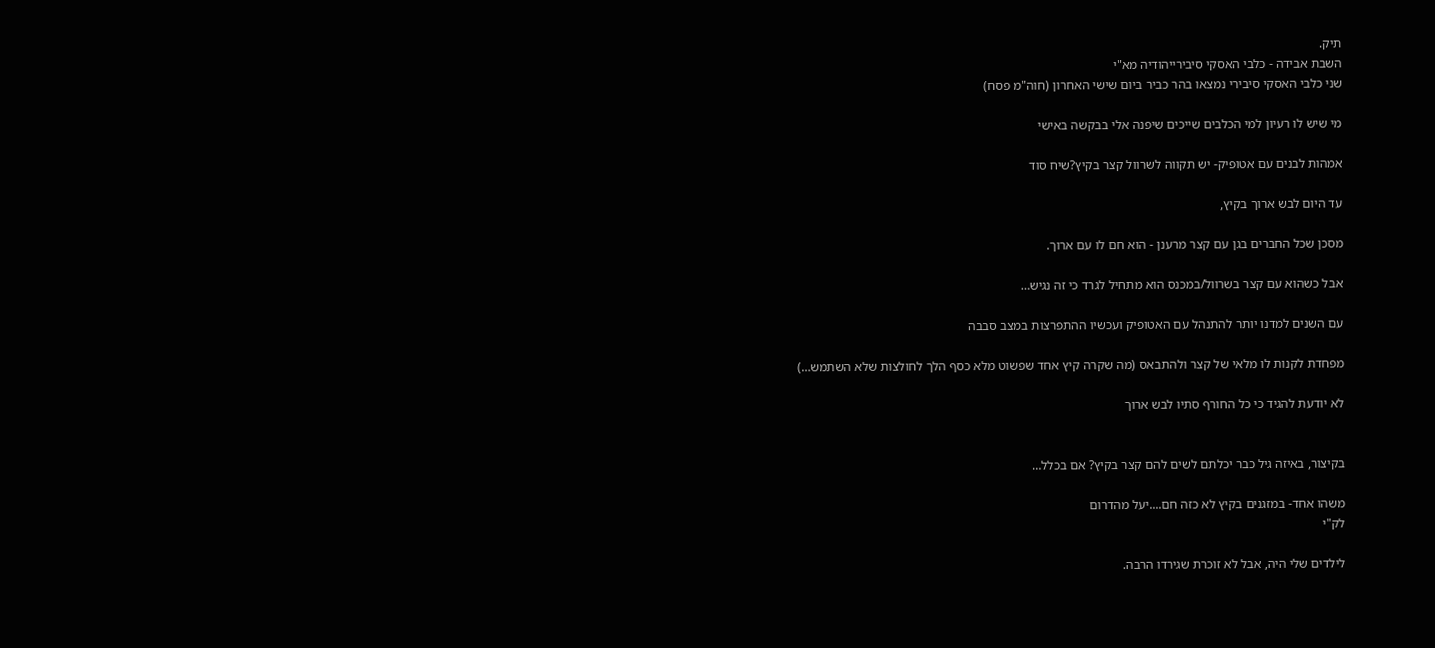תיק.
השבת אבידה - כלבי האסקי סיבירייהודיה מא"י
שני כלבי האסקי סיבירי נמצאו בהר כביר ביום שישי האחרון (חוה"מ פסח)

מי שיש לו רעיון למי הכלבים שייכים שיפנה אלי בבקשה באישי

אמהות לבנים עם אטופיק- יש תקווה לשרוול קצר בקיץ?שיח סוד

עד היום לבש ארוך בקיץ,

מסכן שכל החברים בגן עם קצר מרענן - הוא חם לו עם ארוך.

אבל כשהוא עם קצר בשרוול/במכנס הוא מתחיל לגרד כי זה נגיש…

עם השנים למדנו יותר להתנהל עם האטופיק ועכשיו ההתפרצות במצב סבבה

מפחדת לקנות לו מלאי של קצר ולהתבאס (מה שקרה קיץ אחד שפשוט מלא כסף הלך לחולצות שלא השתמש…)

לא יודעת להגיד כי כל החורף סתיו לבש ארוך


בקיצור, באיזה גיל כבר יכלתם לשים להם קצר בקיץ? אם בכלל…

משהו אחד- במזגנים בקיץ לא כזה חם....יעל מהדרום
לק"י

לילדים שלי היה, אבל לא זוכרת שגירדו הרבה.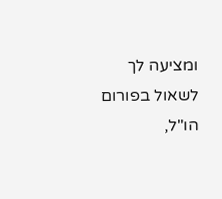ומציעה לך לשאול בפורום הו"ל,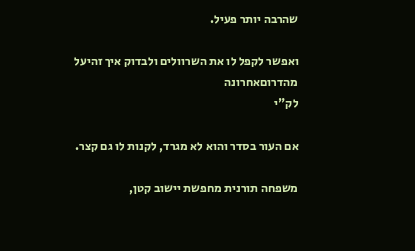שהרבה יותר פעיל.

ואפשר לקפל לו את השרוולים ולבדוק איך זהיעל מהדרוםאחרונה
לק"י

אם העור בסדר והוא לא מגרד, לקנות לו גם קצר.

משפחה תורנית מחפשת יישוב קטן,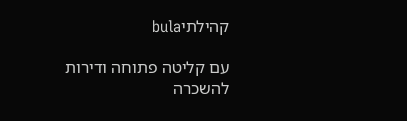קהילתיbula

עם קליטה פתוחה ודירות להשכרה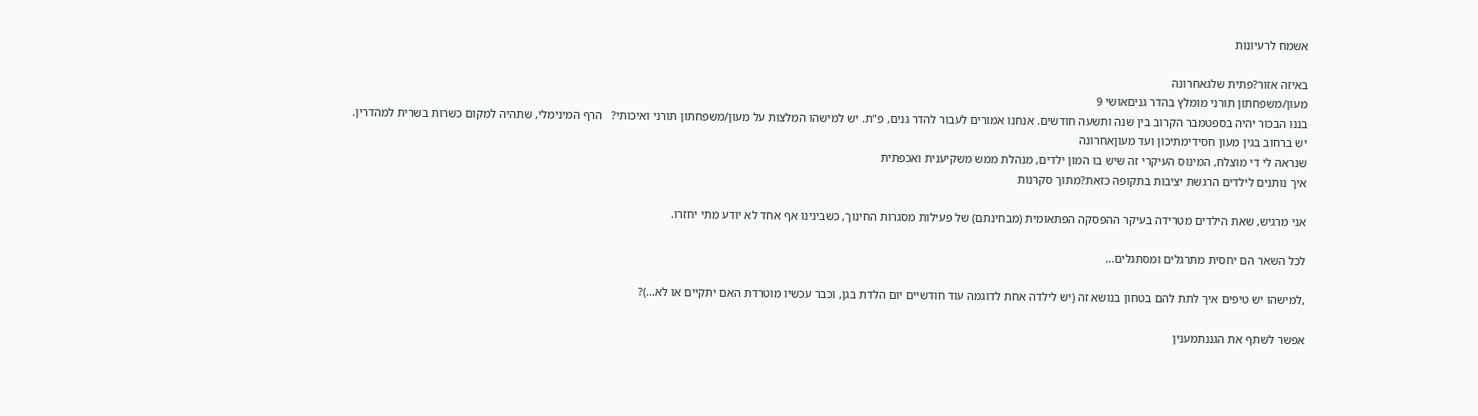אשמח לרעיונות

באיזה אזור?פתית שלגאחרונה
מעון/משפחתון תורני מומלץ בהדר גניםאושי 9
בננו הבכור יהיה בספטמבר הקרוב בין שנה ותשעה חודשים. אנחנו אמורים לעבור להדר גנים, פ"ת. יש למישהו המלצות על מעון/משפחתון תורני ואיכותי?   הרף המינימלי, שתהיה למקום כשרות בשרית למהדרין.
יש ברחוב בגין מעון חסידימתיכון ועד מעוןאחרונה
שנראה לי די מוצלח, המינוס העיקרי זה שיש בו המון ילדים, מנהלת ממש משקיענית ואכפתית
איך נותנים לילדים הרגשת יציבות בתקופה כזאת?מתוך סקרנות

אני מרגיש, שאת הילדים מטרידה בעיקר ההפסקה הפתאומית (מבחינתם) של פעילות מסגרות החינוך, כשבינינו אף אחד לא יודע מתי יחזרו.

לכל השאר הם יחסית מתרגלים ומסתגלים...

,למישהו יש טיפים איך לתת להם בטחון בנושא זה (יש לילדה אחת לדוגמה עוד חודשיים יום הלדת בגן, וכבר עכשיו מוטרדת האם יתקיים או לא...)?

אפשר לשתף את הגננתמענין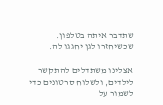שתדבר איתה בטלפון. שכשיחזרו לגן יחגגו לה.

אצלינו משתדלים להתקשר לילדים, ולשלוח סרטונים כדי לשמור על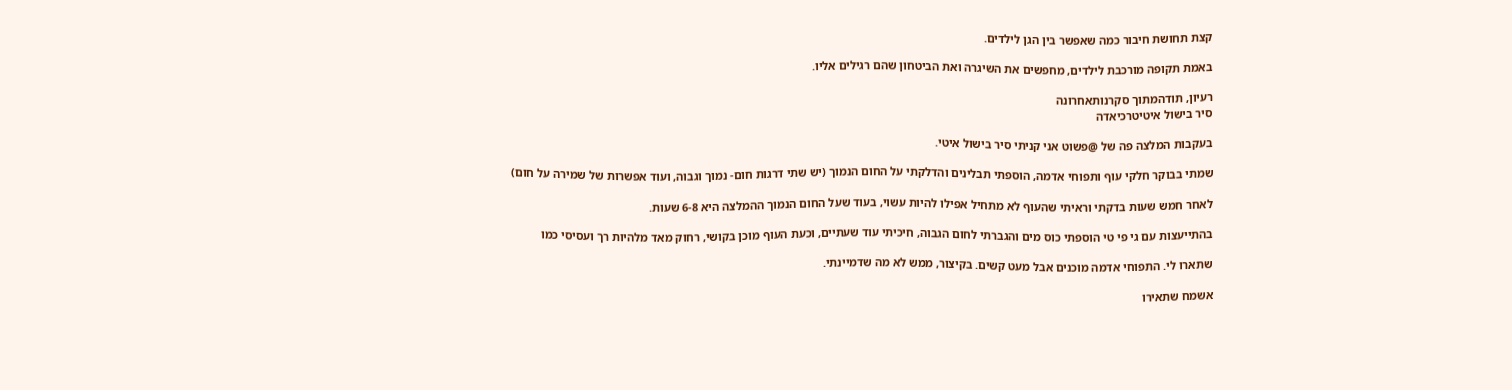קצת תחושת חיבור כמה שאפשר בין הגן לילדים.

באמת תקופה מורכבת לילדים, מחפשים את השיגרה ואת הביטחון שהם רגילים אליו.

רעיון, תודהמתוך סקרנותאחרונה
סיר בישול איטיטרכיאדה

בעקבות המלצה פה של @פשוט אני קניתי סיר בישול איטי.

שמתי בבוקר חלקי עוף ותפוחי אדמה, הוספתי תבלינים והדלקתי על החום הנמוך (יש שתי דרגות חום- נמוך וגבוה, ועוד אפשרות של שמירה על חום)

לאחר חמש שעות בדקתי וראיתי שהעוף לא מתחיל אפילו להיות עשוי, בעוד שעל החום הנמוך ההמלצה היא 6-8 שעות.

בהתייעצות עם גי פי טי הוספתי כוס מים והגברתי לחום הגבוה, חיכיתי עוד שעתיים, וכעת העוף מוכן בקושי, רחוק מאד מלהיות רך ועסיסי כמו

שתארו לי. התפוחי אדמה מוכנים אבל מעט קשים. בקיצור, ממש לא מה שדמיינתי.

אשמח שתאירו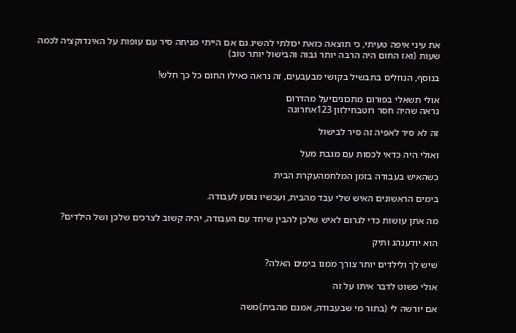את עיני איפה טעיתי, כי תוצאה כזאת יכולתי להשיג גם אם הייתי מניחה סיר עם עופות על האינדוקציה לכמה שעות (ואז החום היה הרבה יותר גבוה והבישול יותר טוב)

בנוסף, הנוזלים בתבשיל בקושי מבעבעים, זה נראה כאילו החום כל כך חלש!

אולי תשאלי בפורום מתכוניםיעל מהדרום
נראה שהיה חסר רוטבחילזון 123אחרונה

זה לא סיר לאפיה זה סיר לבישול

ואולי היה כדאי לכסות עם מגבת מעל

כשהאיש בעבודה בזמן המלחמהעקרת הבית

בימים הראשונים האיש שלי עבד מהבית, ועכשיו נוסע לעבודה.

מה אתן עושות כדי לגרום לאיש שלכן להבין שיחד עם העבודה, יהיה קשוב לצרכים שלכן ושל הילדים?

הוא יודענהג ותיק

שיש לך ולילדים יותר צורך ממנו בימים האלה?

אולי פשוט לדבר איתו על זה

אם יורשה לי (בתור מי שבעבודה, אמנם מהבית)משה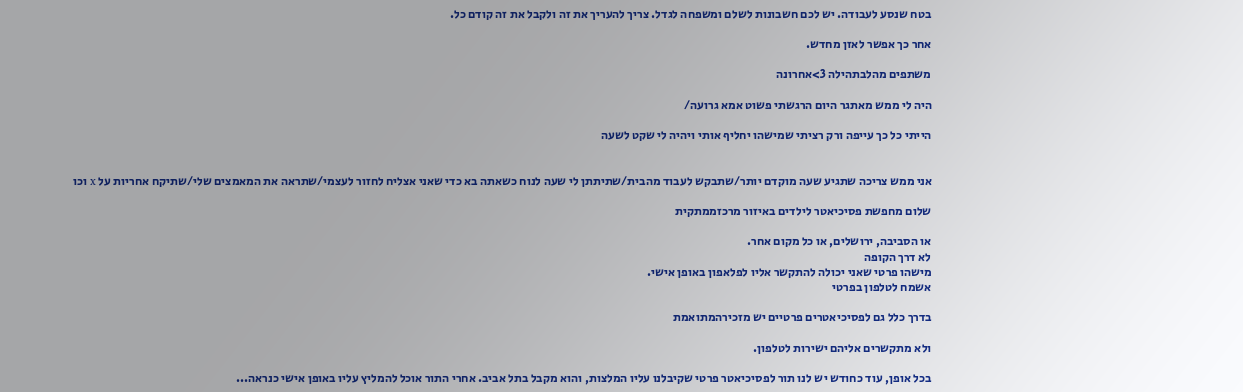בטח שנסע לעבודה. יש לכם חשבונות לשלם ומשפחה לגדל. צריך להעריך את זה ולקבל את זה קודם כל.

אחר כך אפשר לאזן מחדש.

משתפים מהלבתהילה 3>אחרונה

היה לי ממש מאתגר היום הרגשתי פשוט אמא גרועה/

הייתי כל כך עייפה ורק רציתי שמישהו יחליף אותי ויהיה לי שקט לשעה


אני ממש צריכה שתגיע שעה מוקדם יותר/שתבקש לעבוד מהבית/שתיתתן לי שעה לנוח כשאתה בא כדי שאני אצליח לחזור לעצמי/שתראה את המאמצים שלי/שתיקח אחריות על x וכו

שלום מחפשת פסיכיאטר לילדים באיזור מרכזממתקית

או הסביבה, ירושלים, או כל מקום אחר.
לא דרך הקופה
מישהו פרטי שאני יכולה להתקשר אליו לפלאפון באופן אישי.
אשמח לטלפון בפרטי

בדרך כלל גם לפסיכיאטרים פרטיים יש מזכירהמתואמת

ולא מתקשרים אליהם ישירות לטלפון.

בכל אופן, עוד כחודש יש לנו תור לפסיכיאטר פרטי שקיבלנו עליו המלצות, והוא מקבל בתל אביב. אחרי התור אוכל להמליץ עליו באופן אישי כנראה...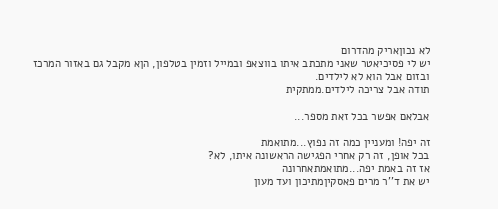לא נכוןאריק מהדרום
יש לי פסיכיאטר שאני מתכתב איתו בווצאפ ובמייל וזמין בטלפון, הןא מקבל גם באזור המרכז ובזום אבל הוא לא לילדים.
תודה אבל צריכה לילדים.ממתקית

אבלאם אפשר בכל זאת מספר...

זה יפה! ומעניין כמה זה נפוץ...מתואמת
בכל אופן, זה רק אחרי הפגישה הראשונה איתו, לא?
אז זה באמת יפה...מתואמתאחרונה
יש את ד''ר מרים פאסקיןמתיכון ועד מעון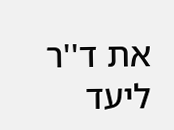את ד''ר ליעד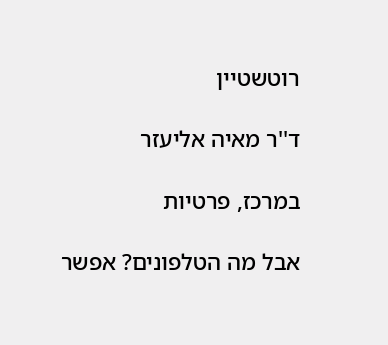רוטשטיין

ד''ר מאיה אליעזר

במרכז, פרטיות

אבל מה הטלפונים? אפשר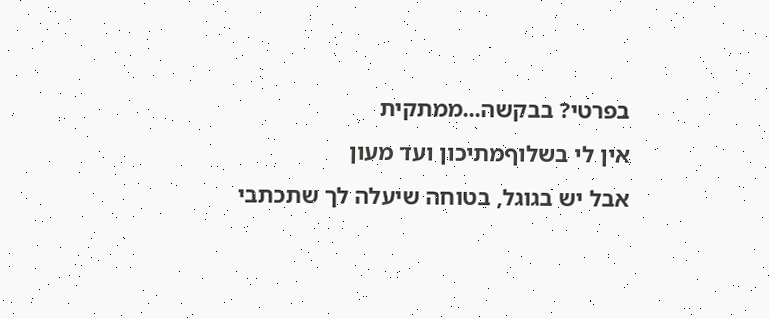בפרטי? בבקשה...ממתקית
אין לי בשלוףמתיכון ועד מעון
אבל יש בגוגל, בטוחה שיעלה לך שתכתבי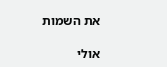את השמות

אולי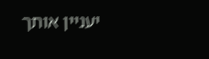יעניין אותך